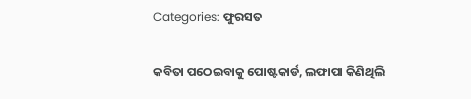Categories: ଫୁରସତ

କବିତା ପଠେଇବାକୁ ପୋଷ୍ଟକାର୍ଡ, ଲଫାପା କିଣିଥିଲି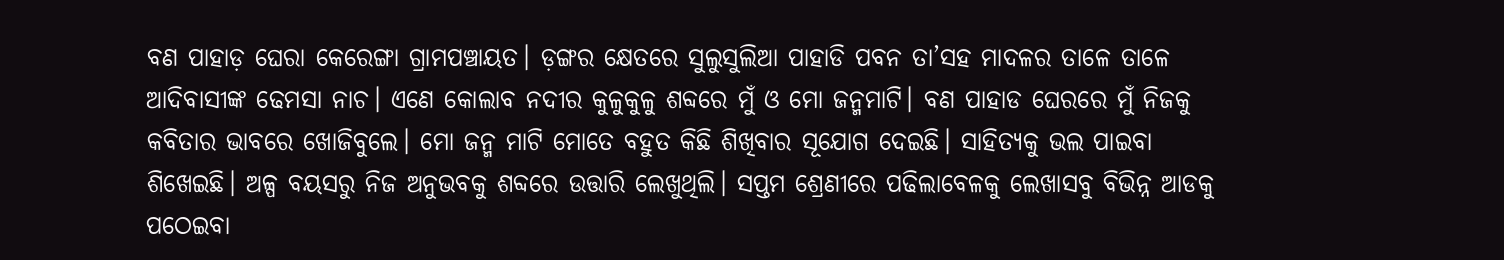ବଣ ପାହାଡ଼ ଘେରା କେରେଙ୍ଗା ଗ୍ରାମପଞ୍ଚାୟତ। ଡ଼ଙ୍ଗର କ୍ଷେତରେ ସୁଲୁସୁଲିଆ ପାହାଡି ପବନ ତା’ସହ ମାଦଳର ତାଳେ ତାଳେ ଆଦିବାସୀଙ୍କ ଢେମସା ନାଚ। ଏଣେ କୋଲାବ ନଦୀର କୁଳୁକୁଳୁ ଶବ୍ଦରେ ମୁଁ ଓ ମୋ ଜନ୍ମମାଟି। ବଣ ପାହାଡ ଘେରରେ ମୁଁ ନିଜକୁ କବିତାର ଭାବରେ ଖୋଜିବୁଲେ। ମୋ ଜନ୍ମ ମାଟି ମୋତେ ବହୁତ କିଛି ଶିଖିବାର ସୂଯୋଗ ଦେଇଛି। ସାହିତ୍ୟକୁ ଭଲ ପାଇବା ଶିଖେଇଛି। ଅଳ୍ପ ବୟସରୁ ନିଜ ଅନୁଭବକୁ ଶବ୍ଦରେ ଉତ୍ତାରି ଲେଖୁଥିଲି। ସପ୍ତମ ଶ୍ରେଣୀରେ ପଢିଲାବେଳକୁ ଲେଖାସବୁ ବିଭିନ୍ନ ଆଡକୁ ପଠେଇବା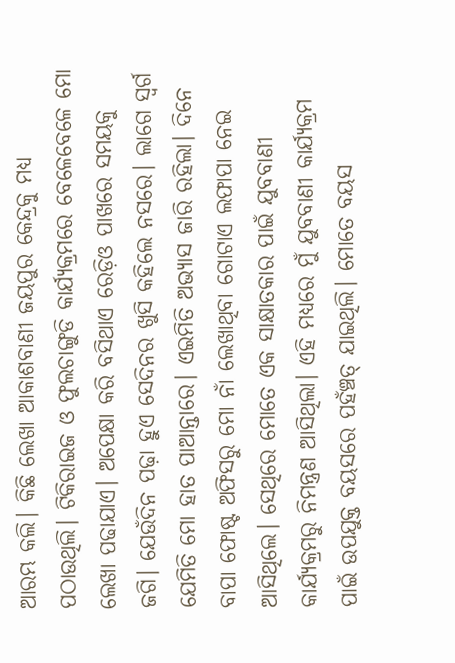ଆରମ୍ଭ କଲି। କିଛି ଲେଖା ଆକାଶବାଣୀ ଜୟପୁର କେନ୍ଦ୍ରକୁ ମଧ୍ୟ ପଠାଉଥିଲି। ଟିକିରାଇଜ ଓ ଫୁଲଚାଙ୍ଗୁଡି କାର୍ଯ୍ୟକ୍ରମରେ ବେଳେବେଳେ ମୋ ଲେଖା ପଢାଯାଏ। ଅପେକ୍ଷା କରି ବସିଥାଏ ରେଡ଼ିଓ ପାଖରେ ସମୟକୁ ଜଗି। ଯେଉଁଦିନ ପଢ଼ା ହୁଏ ସେଦିନର ଖୁସି କହିଲେ ନସରେ। ଲାଗେ ସ୍ବର୍ଗ ଯେମିତି ମୋ ହାତ ପାଆନ୍ତାରେ। ଏଇମିତି ଅଭ୍ୟାସ ଜାରି ରହିଲା। ଦିନେ ବାପା ଫୋଷ୍ଟ ଅଫିସରୁ ମୋ ନାଁ ଲେଖାଥିବା ଗୋଟାଏ ଲଫାପା ନେଇ ଆସିଥିଲେ। ସେଥିରେ ମୋତେ ଏକ ସାକ୍ଷାତକାର ପାଇଁ ଯୁବବାଣୀ କାର୍ଯ୍ୟକ୍ରମରୁ ନିମନ୍ତ୍ରଣ ଆସିଥିଲା। ଏହି ମଧ୍ୟରେ ମୁଁ ଯୁବବାଣୀ କାର୍ଯ୍ୟକ୍ରମ ପାଇଁ ଉପଯୁକ୍ତ ବୟସରେ ପହଁଞ୍ଚତ୍ ଯାଇଥିଲି। ମୋତେ ବୟସ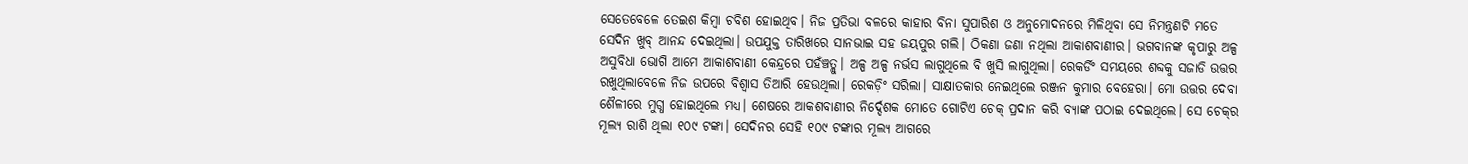ସେତେବେଳେ ତେଇଶ କିମ୍ବା ଚବିଶ ହୋଇଥିବ। ନିଜ ପ୍ରତିଭା ବଳରେ କାହାର ବିନା ସୁପାରିଶ ଓ ଅନୁମୋଦନରେ ମିଳିଥିବା ସେ ନିମନ୍ତ୍ରଣଟି ମତେ ସେଦିନ ଖୁବ୍‌ ଆନନ୍ଦ ଦେଇଥିଲା। ଉପଯୁକ୍ତ ତାରିଖରେ ସାନଭାଇ ସହ ଜୟପୁର ଗଲି। ଠିକଣା ଜଣା ନଥିଲା ଆକାଶବାଣୀର। ଭଗବାନଙ୍କ କୃପାରୁ ଅଳ୍ପ ଅସୁବିଧା ଭୋଗି ଆମେ ଆକାଶବାଣୀ କେନ୍ଦ୍ରରେ ପହଁଞ୍ଚତ୍ଲୁ। ଅଳ୍ପ ଅଳ୍ପ ନର୍ଭସ ଲାଗୁଥିଲେ ବି ଖୁସି ଲାଗୁଥିଲା। ରେକର୍ଡିଂ ସମୟରେ ଶବ୍ଦକୁ ସଜାଡି ଉତ୍ତର ରଖୁଥିଲାବେଳେ ନିଜ ଉପରେ ବିଶ୍ୱାସ ତିଆରି ହେଉଥିଲା। ରେକଡ଼ିଂ ସରିଲା। ସାକ୍ଷାତକାର ନେଇଥିଲେ ରଞ୍ଜନ କୁମାର ବେହେରା। ମୋ ଉତ୍ତର ଦେବା ଶୈଳୀରେ ମୁଗ୍ଧ ହୋଇଥିଲେ ମଧ୍ୟ। ଶେଷରେ ଆକଶବାଣୀର ନିର୍ଦ୍ଦେଶକ ମୋତେ ଗୋଟିଏ ଚେକ୍‌ ପ୍ରଦାନ କରି ବ୍ୟାଙ୍କ ପଠାଇ ଦେଇଥିଲେ। ସେ ଚେକ୍‌ର ମୂଲ୍ୟ ରାଶି ଥିଲା ୧୦୯ ଟଙ୍କା। ସେଦିନର ସେହି ୧୦୯ ଟଙ୍କାର ମୂଲ୍ୟ ଆଗରେ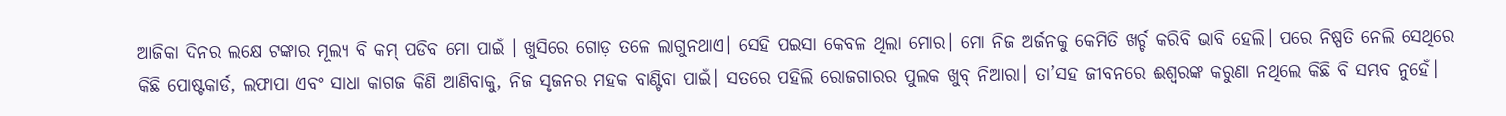ଆଜିକା ଦିନର ଲକ୍ଷେ ଟଙ୍କାର ମୂଲ୍ୟ ବି କମ୍‌ ପଡିବ ମୋ ପାଇଁ । ଖୁସିରେ ଗୋଡ଼ ତଳେ ଲାଗୁନଥାଏ। ସେହି ପଇସା କେବଳ ଥିଲା ମୋର। ମୋ ନିଜ ଅର୍ଜନକୁ କେମିତି ଖର୍ଚ୍ଚ କରିବି ଭାବି ହେଲି। ପରେ ନିଷ୍ପତି ନେଲି ସେଥିରେ କିଛି ପୋଷ୍ଟକାର୍ଡ, ଲଫାପା ଏବଂ ସାଧା କାଗଜ କିଣି ଆଣିବାକୁ, ନିଜ ସୃଜନର ମହକ ବାଣ୍ଟିବା ପାଇଁ। ସତରେ ପହିଲି ରୋଜଗାରର ପୁଲକ ଖୁବ୍‌ ନିଆରା। ତା’ସହ ଜୀବନରେ ଈଶ୍ୱରଙ୍କ କରୁଣା ନଥିଲେ କିଛି ବି ସମ୍ଭବ ନୁହେଁ।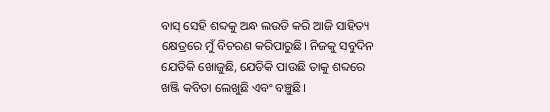ବାସ୍‌ ସେହି ଶବ୍ଦକୁ ଅନ୍ଧ ଲଉଡି କରି ଆଜି ସାହିତ୍ୟ କ୍ଷେତ୍ରରେ ମୁଁ ବିଚରଣ କରିପାରୁଛି। ନିଜକୁ ସବୁଦିନ ଯେତିକି ଖୋଜୁଛି, ଯେତିକି ପାଉଛି ତାକୁ ଶବ୍ଦରେ ଖଞ୍ଜି କବିତା ଲେଖୁଛି ଏବଂ ବଞ୍ଚୁଛି।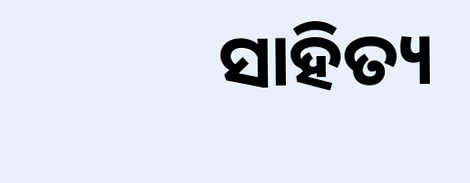ସାହିତ୍ୟ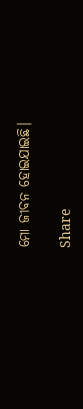ମୋ ଜୀବନ ହୋଇଯାଇଛି।

Share